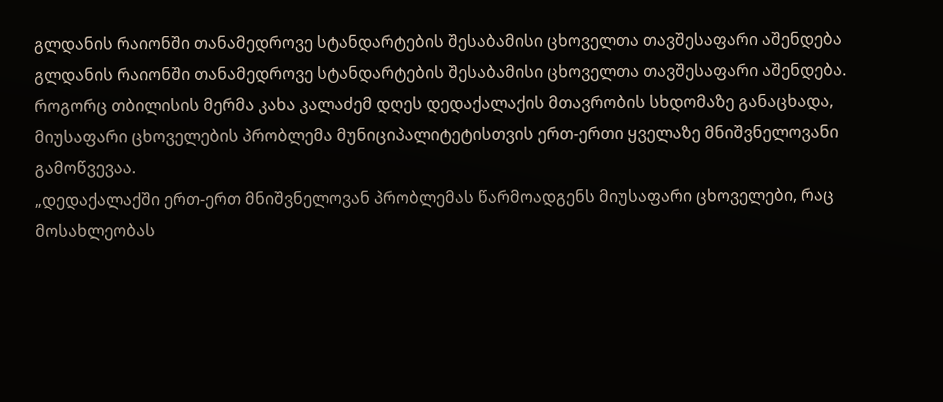გლდანის რაიონში თანამედროვე სტანდარტების შესაბამისი ცხოველთა თავშესაფარი აშენდება
გლდანის რაიონში თანამედროვე სტანდარტების შესაბამისი ცხოველთა თავშესაფარი აშენდება.
როგორც თბილისის მერმა კახა კალაძემ დღეს დედაქალაქის მთავრობის სხდომაზე განაცხადა, მიუსაფარი ცხოველების პრობლემა მუნიციპალიტეტისთვის ერთ-ერთი ყველაზე მნიშვნელოვანი გამოწვევაა.
„დედაქალაქში ერთ-ერთ მნიშვნელოვან პრობლემას წარმოადგენს მიუსაფარი ცხოველები, რაც მოსახლეობას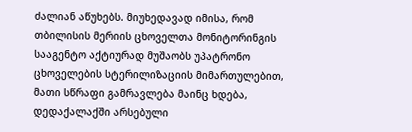ძალიან აწუხებს. მიუხედავად იმისა, რომ თბილისის მერიის ცხოველთა მონიტორინგის სააგენტო აქტიურად მუშაობს უპატრონო ცხოველების სტერილიზაციის მიმართულებით, მათი სწრაფი გამრავლება მაინც ხდება, დედაქალაქში არსებული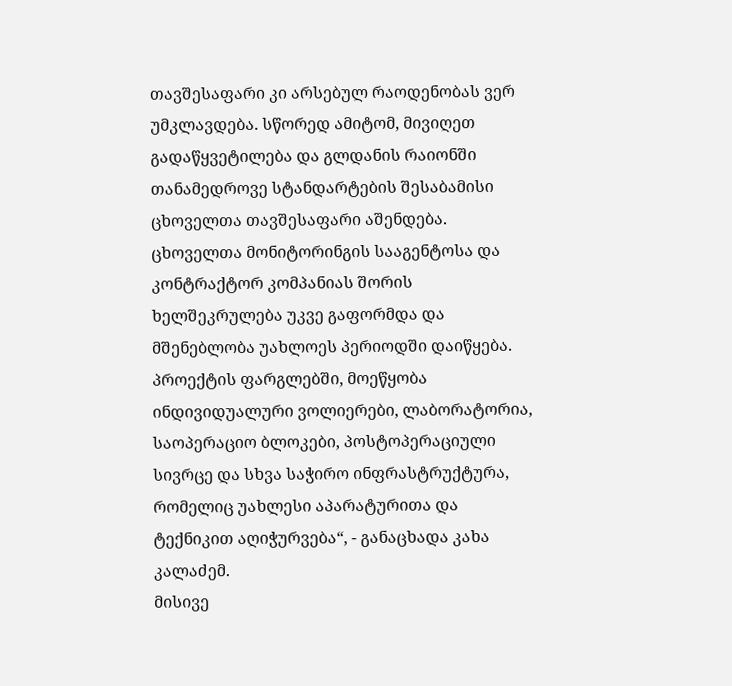თავშესაფარი კი არსებულ რაოდენობას ვერ უმკლავდება. სწორედ ამიტომ, მივიღეთ გადაწყვეტილება და გლდანის რაიონში თანამედროვე სტანდარტების შესაბამისი ცხოველთა თავშესაფარი აშენდება. ცხოველთა მონიტორინგის სააგენტოსა და კონტრაქტორ კომპანიას შორის ხელშეკრულება უკვე გაფორმდა და მშენებლობა უახლოეს პერიოდში დაიწყება. პროექტის ფარგლებში, მოეწყობა ინდივიდუალური ვოლიერები, ლაბორატორია, საოპერაციო ბლოკები, პოსტოპერაციული სივრცე და სხვა საჭირო ინფრასტრუქტურა, რომელიც უახლესი აპარატურითა და ტექნიკით აღიჭურვება“, - განაცხადა კახა კალაძემ.
მისივე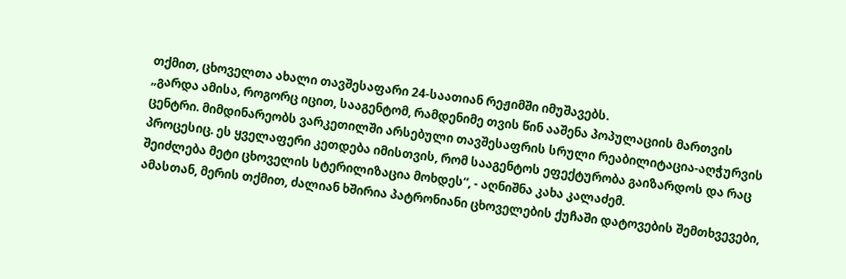თქმით, ცხოველთა ახალი თავშესაფარი 24-საათიან რეჟიმში იმუშავებს.
„გარდა ამისა, როგორც იცით, სააგენტომ, რამდენიმე თვის წინ ააშენა პოპულაციის მართვის ცენტრი. მიმდინარეობს ვარკეთილში არსებული თავშესაფრის სრული რეაბილიტაცია-აღჭურვის პროცესიც. ეს ყველაფერი კეთდება იმისთვის, რომ სააგენტოს ეფექტურობა გაიზარდოს და რაც შეიძლება მეტი ცხოველის სტერილიზაცია მოხდეს“, - აღნიშნა კახა კალაძემ.
ამასთან, მერის თქმით, ძალიან ხშირია პატრონიანი ცხოველების ქუჩაში დატოვების შემთხვევები,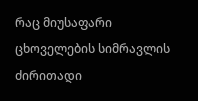რაც მიუსაფარი ცხოველების სიმრავლის ძირითადი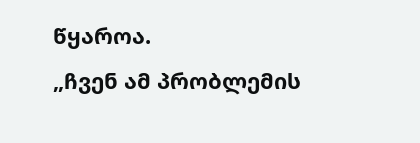წყაროა.
„ჩვენ ამ პრობლემის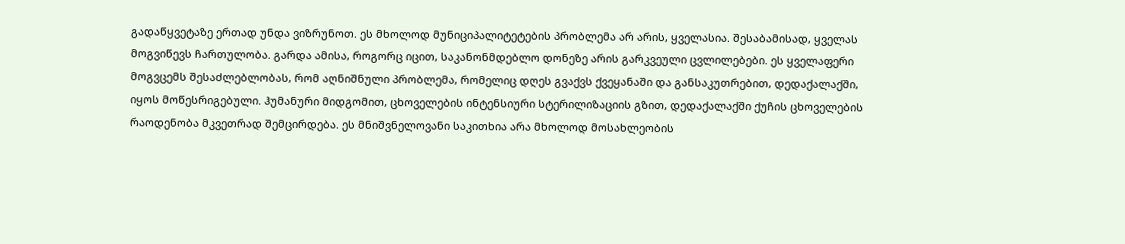გადაწყვეტაზე ერთად უნდა ვიზრუნოთ. ეს მხოლოდ მუნიციპალიტეტების პრობლემა არ არის, ყველასია. შესაბამისად, ყველას მოგვიწევს ჩართულობა. გარდა ამისა, როგორც იცით, საკანონმდებლო დონეზე არის გარკვეული ცვლილებები. ეს ყველაფერი მოგვცემს შესაძლებლობას, რომ აღნიშნული პრობლემა, რომელიც დღეს გვაქვს ქვეყანაში და განსაკუთრებით, დედაქალაქში, იყოს მოწესრიგებული. ჰუმანური მიდგომით, ცხოველების ინტენსიური სტერილიზაციის გზით, დედაქალაქში ქუჩის ცხოველების რაოდენობა მკვეთრად შემცირდება. ეს მნიშვნელოვანი საკითხია არა მხოლოდ მოსახლეობის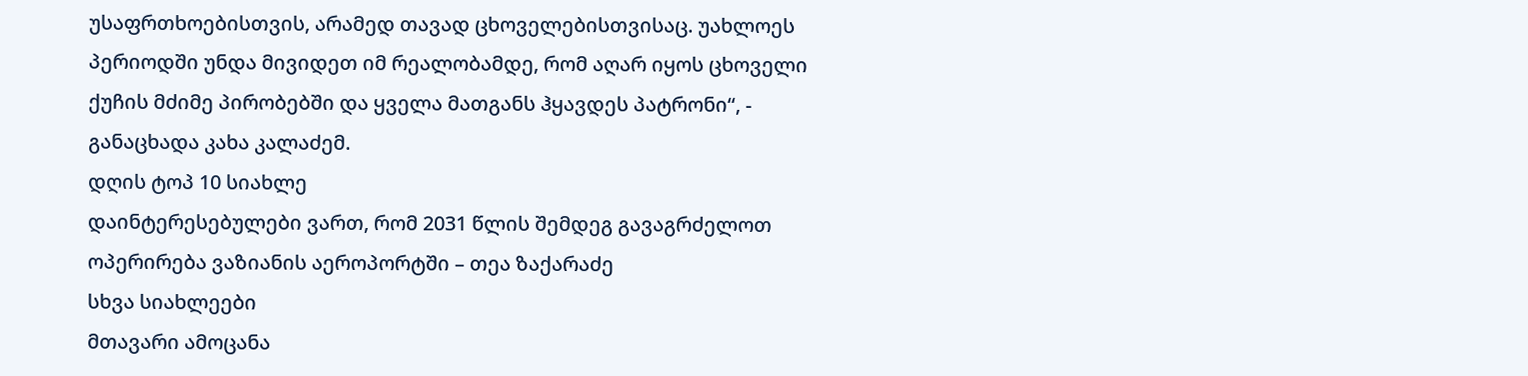უსაფრთხოებისთვის, არამედ თავად ცხოველებისთვისაც. უახლოეს პერიოდში უნდა მივიდეთ იმ რეალობამდე, რომ აღარ იყოს ცხოველი ქუჩის მძიმე პირობებში და ყველა მათგანს ჰყავდეს პატრონი“, - განაცხადა კახა კალაძემ.
დღის ტოპ 10 სიახლე
დაინტერესებულები ვართ, რომ 2031 წლის შემდეგ გავაგრძელოთ ოპერირება ვაზიანის აეროპორტში – თეა ზაქარაძე
სხვა სიახლეები
მთავარი ამოცანა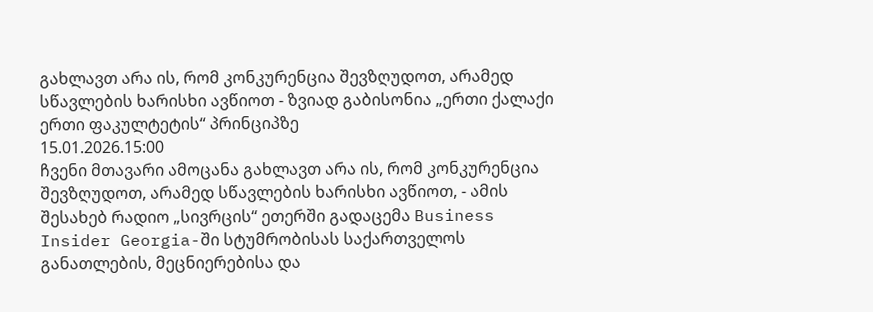გახლავთ არა ის, რომ კონკურენცია შევზღუდოთ, არამედ სწავლების ხარისხი ავწიოთ - ზვიად გაბისონია „ერთი ქალაქი ერთი ფაკულტეტის“ პრინციპზე
15.01.2026.15:00
ჩვენი მთავარი ამოცანა გახლავთ არა ის, რომ კონკურენცია შევზღუდოთ, არამედ სწავლების ხარისხი ავწიოთ, - ამის შესახებ რადიო „სივრცის“ ეთერში გადაცემა Business Insider Georgia-ში სტუმრობისას საქართველოს განათლების, მეცნიერებისა და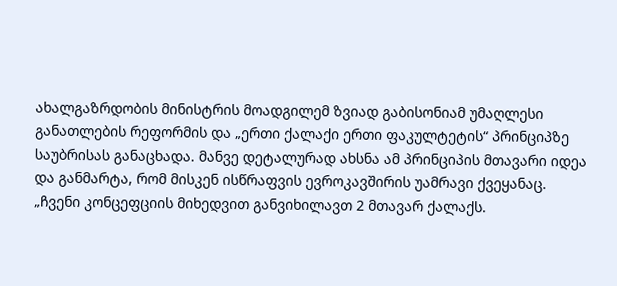ახალგაზრდობის მინისტრის მოადგილემ ზვიად გაბისონიამ უმაღლესი განათლების რეფორმის და „ერთი ქალაქი ერთი ფაკულტეტის“ პრინციპზე საუბრისას განაცხადა. მანვე დეტალურად ახსნა ამ პრინციპის მთავარი იდეა და განმარტა, რომ მისკენ ისწრაფვის ევროკავშირის უამრავი ქვეყანაც.
„ჩვენი კონცეფციის მიხედვით განვიხილავთ 2 მთავარ ქალაქს.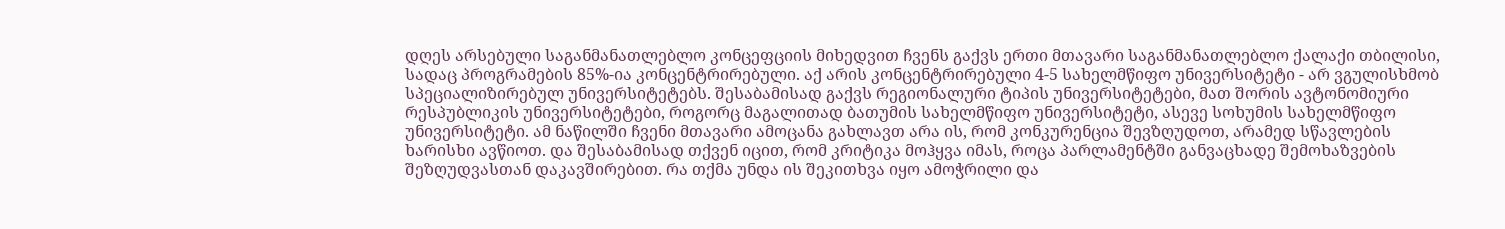დღეს არსებული საგანმანათლებლო კონცეფციის მიხედვით ჩვენს გაქვს ერთი მთავარი საგანმანათლებლო ქალაქი თბილისი, სადაც პროგრამების 85%-ია კონცენტრირებული. აქ არის კონცენტრირებული 4-5 სახელმწიფო უნივერსიტეტი - არ ვგულისხმობ სპეციალიზირებულ უნივერსიტეტებს. შესაბამისად გაქვს რეგიონალური ტიპის უნივერსიტეტები, მათ შორის ავტონომიური რესპუბლიკის უნივერსიტეტები, როგორც მაგალითად ბათუმის სახელმწიფო უნივერსიტეტი, ასევე სოხუმის სახელმწიფო უნივერსიტეტი. ამ ნაწილში ჩვენი მთავარი ამოცანა გახლავთ არა ის, რომ კონკურენცია შევზღუდოთ, არამედ სწავლების ხარისხი ავწიოთ. და შესაბამისად თქვენ იცით, რომ კრიტიკა მოჰყვა იმას, როცა პარლამენტში განვაცხადე შემოხაზვების შეზღუდვასთან დაკავშირებით. რა თქმა უნდა ის შეკითხვა იყო ამოჭრილი და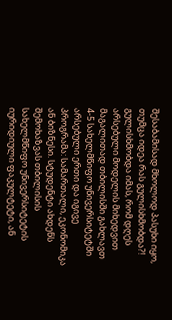შესაბამისად მხოლოდ პასუხი იყო, თუმცა იდეა რას გულისხმობდა?! გულისხმობდა იმას, რომ დღეს არსებული მოდელის მიხედვით მაგალითად თბილისში გახლავთ 4-5 სახელმწიფო უნივერსიტეტში არსებული ერთი და იგივე პროგრამა: სამართალი, ეკონომიკა ან ბიზნესი. სტუდენტი ახდენს შემოხაზვას თბილისის სახელმწიფო უნივერსიტეტის იურიდიული ფაკულტეტი, ან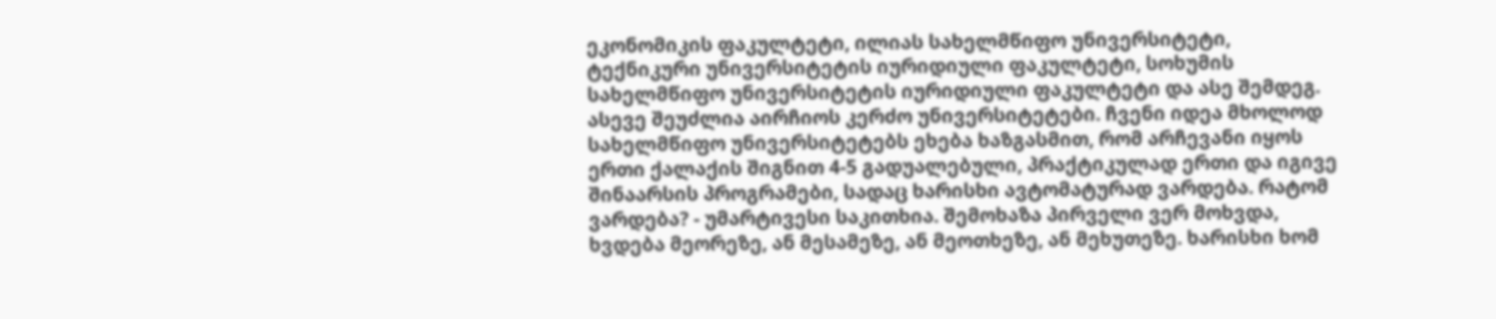ეკონომიკის ფაკულტეტი, ილიას სახელმწიფო უნივერსიტეტი, ტექნიკური უნივერსიტეტის იურიდიული ფაკულტეტი, სოხუმის სახელმწიფო უნივერსიტეტის იურიდიული ფაკულტეტი და ასე შემდეგ. ასევე შეუძლია აირჩიოს კერძო უნივერსიტეტები. ჩვენი იდეა მხოლოდ სახელმწიფო უნივერსიტეტებს ეხება ხაზგასმით, რომ არჩევანი იყოს ერთი ქალაქის შიგნით 4-5 გადუალებული, პრაქტიკულად ერთი და იგივე შინაარსის პროგრამები, სადაც ხარისხი ავტომატურად ვარდება. რატომ ვარდება? - უმარტივესი საკითხია. შემოხაზა პირველი ვერ მოხვდა, ხვდება მეორეზე, ან მესამეზე, ან მეოთხეზე, ან მეხუთეზე. ხარისხი ხომ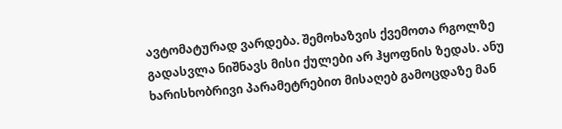ავტომატურად ვარდება. შემოხაზვის ქვემოთა რგოლზე გადასვლა ნიშნავს მისი ქულები არ ჰყოფნის ზედას. ანუ ხარისხობრივი პარამეტრებით მისაღებ გამოცდაზე მან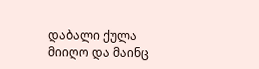დაბალი ქულა მიიღო და მაინც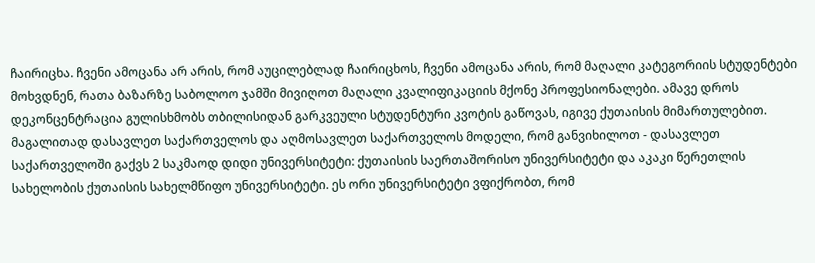ჩაირიცხა. ჩვენი ამოცანა არ არის, რომ აუცილებლად ჩაირიცხოს, ჩვენი ამოცანა არის, რომ მაღალი კატეგორიის სტუდენტები მოხვდნენ, რათა ბაზარზე საბოლოო ჯამში მივიღოთ მაღალი კვალიფიკაციის მქონე პროფესიონალები. ამავე დროს დეკონცენტრაცია გულისხმობს თბილისიდან გარკვეული სტუდენტური კვოტის გაწოვას, იგივე ქუთაისის მიმართულებით. მაგალითად დასავლეთ საქართველოს და აღმოსავლეთ საქართველოს მოდელი, რომ განვიხილოთ - დასავლეთ საქართველოში გაქვს 2 საკმაოდ დიდი უნივერსიტეტი: ქუთაისის საერთაშორისო უნივერსიტეტი და აკაკი წერეთლის სახელობის ქუთაისის სახელმწიფო უნივერსიტეტი. ეს ორი უნივერსიტეტი ვფიქრობთ, რომ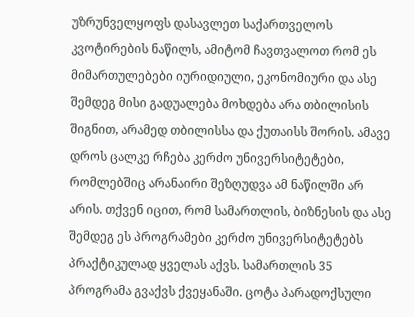უზრუნველყოფს დასავლეთ საქართველოს კვოტირების ნაწილს, ამიტომ ჩავთვალოთ რომ ეს მიმართულებები იურიდიული, ეკონომიური და ასე შემდეგ მისი გადუალება მოხდება არა თბილისის შიგნით, არამედ თბილისსა და ქუთაისს შორის. ამავე დროს ცალკე რჩება კერძო უნივერსიტეტები, რომლებშიც არანაირი შეზღუდვა ამ ნაწილში არ არის. თქვენ იცით, რომ სამართლის, ბიზნესის და ასე შემდეგ ეს პროგრამები კერძო უნივერსიტეტებს პრაქტიკულად ყველას აქვს. სამართლის 35 პროგრამა გვაქვს ქვეყანაში. ცოტა პარადოქსული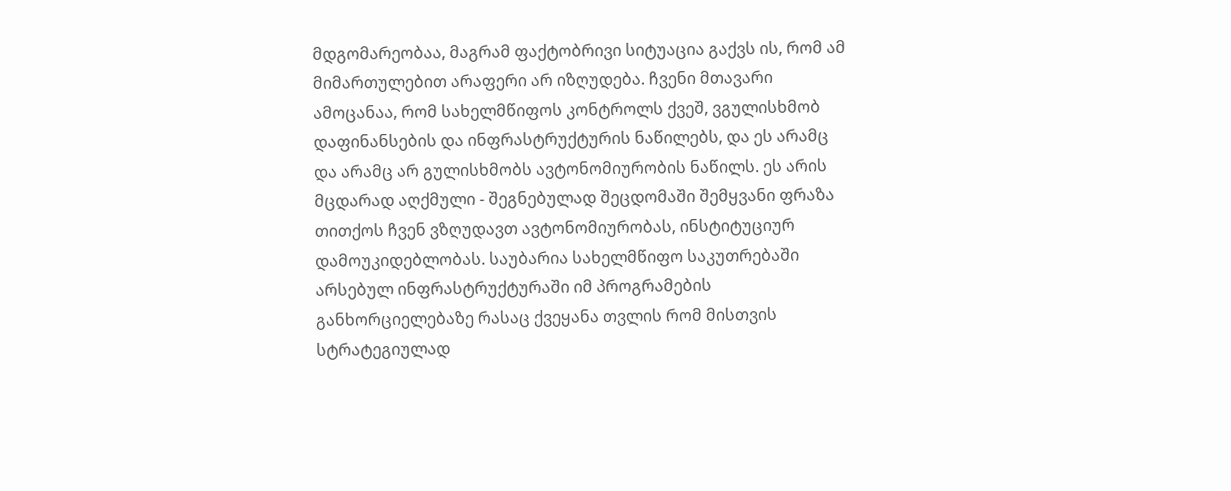მდგომარეობაა, მაგრამ ფაქტობრივი სიტუაცია გაქვს ის, რომ ამ მიმართულებით არაფერი არ იზღუდება. ჩვენი მთავარი ამოცანაა, რომ სახელმწიფოს კონტროლს ქვეშ, ვგულისხმობ დაფინანსების და ინფრასტრუქტურის ნაწილებს, და ეს არამც და არამც არ გულისხმობს ავტონომიურობის ნაწილს. ეს არის მცდარად აღქმული - შეგნებულად შეცდომაში შემყვანი ფრაზა თითქოს ჩვენ ვზღუდავთ ავტონომიურობას, ინსტიტუციურ დამოუკიდებლობას. საუბარია სახელმწიფო საკუთრებაში არსებულ ინფრასტრუქტურაში იმ პროგრამების განხორციელებაზე რასაც ქვეყანა თვლის რომ მისთვის სტრატეგიულად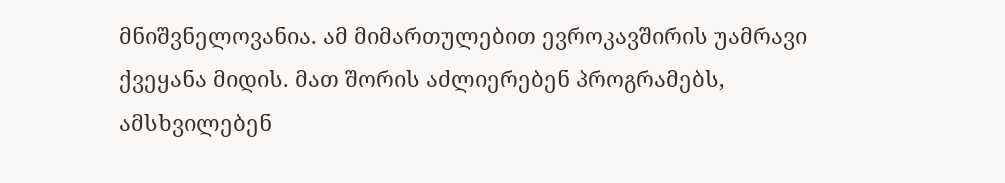მნიშვნელოვანია. ამ მიმართულებით ევროკავშირის უამრავი ქვეყანა მიდის. მათ შორის აძლიერებენ პროგრამებს, ამსხვილებენ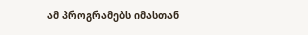ამ პროგრამებს იმასთან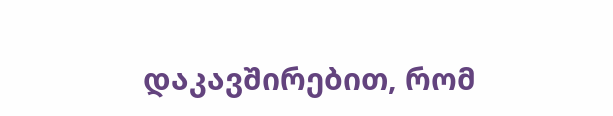დაკავშირებით, რომ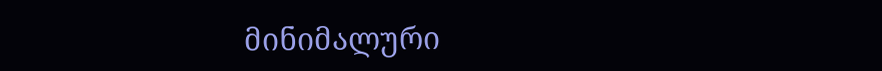მინიმალური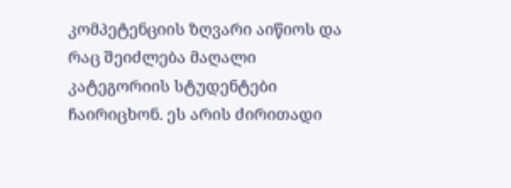კომპეტენციის ზღვარი აიწიოს და რაც შეიძლება მაღალი კატეგორიის სტუდენტები ჩაირიცხონ. ეს არის ძირითადი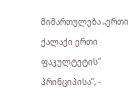მიმართულება „ერთი ქალაქი ერთი ფაკულტეტის“ პრინციპისა“, -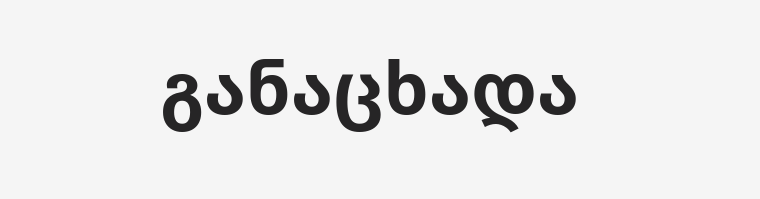განაცხადა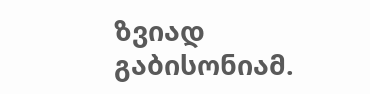ზვიად გაბისონიამ.